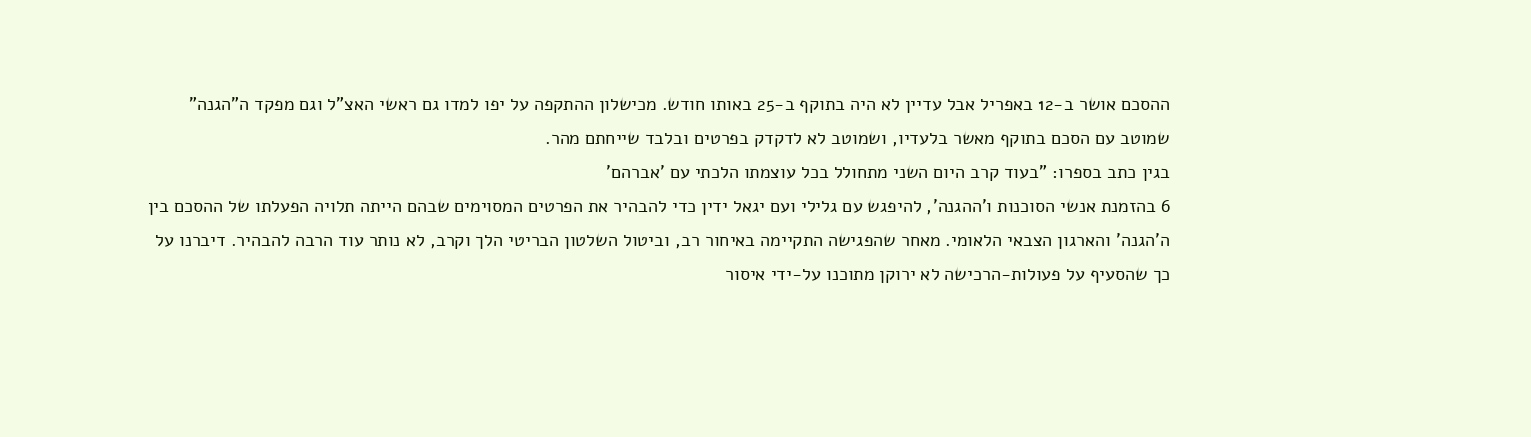ההסכם אושר ב-12 באפריל אבל עדיין לא היה בתוקף ב-25 באותו חודש. מכישלון ההתקפה על יפו למדו גם ראשי האצ"ל וגם מפקד ה"הגנה" שמוטב עם הסכם בתוקף מאשר בלעדיו, ושמוטב לא לדקדק בפרטים ובלבד שייחתם מהר.
בגין כתב בספרו: "בעוד קרב היום השני מתחולל בכל עוצמתו הלכתי עם 'אברהם'
6 בהזמנת אנשי הסוכנות ו'ההגנה', להיפגש עם גלילי ועם יגאל ידין כדי להבהיר את הפרטים המסוימים שבהם הייתה תלויה הפעלתו של ההסכם בין ה'הגנה' והארגון הצבאי הלאומי. מאחר שהפגישה התקיימה באיחור רב, וביטול השלטון הבריטי הלך וקרב, לא נותר עוד הרבה להבהיר. דיברנו על כך שהסעיף על פעולות-הרכישה לא ירוקן מתוכנו על-ידי איסור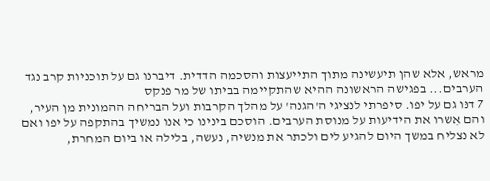מראש, אלא שהן תיעשינה מתוך התייעצות והסכמה הדדית. דיברנו גם על תוכניות קרב נגד הערבים... בפגישה הראשונה ההיא שהתקיימה בביתו של מר פנקס
7 דנּו גם על יפו. סיפרתי לנציגי ה'הגנה' על מהלך הקרבות ועל הבריחה ההמונית מן העיר, והם אִשרו את הידיעות על מנוסת הערבים. הוסכם בינינו כי אנו נמשיך בהתקפה על יפו ואם לא נצליח במשך היום להגיע לים ולכתר את מנשיה, נעשה, בלילה או ביום המחרת,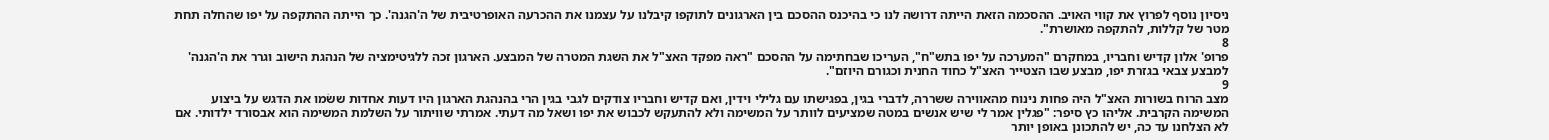ניסיון נוסף לפרוץ את קווי האויב. ההסכמה הזאת הייתה דרושה לנו כי בהיכנס ההסכם בין הארגונים לתוקפו קיבלנו על עצמנו את ההכרעה האופרטיבית של ה'הגנה'. כך הייתה ההתקפה על יפו שהחלה תחת מטר של קללות, להתקפה מאושרת".
8
פרופ' אלון קדיש וחבריו, במחקרם "המערכה על יפו בתש"ח", העריכו שבחתימה על ההסכם "ראה מפקד האצ"ל את השגת המטרה של המבצע. הארגון זכה ללגיטימציה של הנהגת הישוב וגרר את ה'הגנה' למבצע צבאי בגזרת יפו, מבצע שבו הצטייר האצ"ל כחוד החנית וכגורם היוזם".
9
מצב הרוח בשורות האצ"ל היה פחות נינוח מהאווירה ששררה, לדברי בגין, בפגישתו עם גלילי וידין, ואם קדיש וחבריו צודקים לגבי בגין הרי בהנהגת הארגון היו דעות אחדות ששׂמו את הדגש על ביצוע המשימה הקרבית. אליהו כץ סיפר: "פגלין אמר לי שיש אנשים במטה שמציעים לוותר על המשימה ולא להתעקש לכבוש את יפו ושאל מה דעתי. אמרתי שוויתור על השלמת המשימה הוא אבסורד ילדותי. אם לא הצלחנו עד כה, יש להתכונן באופן יותר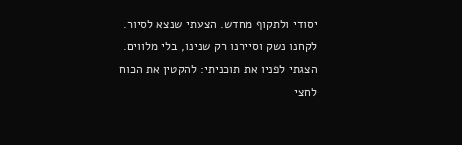יסודי ולתקוף מחדש. הצעתי שנצא לסיור. לקחנו נשק וסיירנו רק שנינו, בלי מלווים. הצגתי לפניו את תוכניתי: להקטין את הכוח לחצי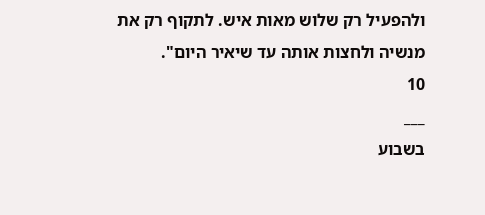ולהפעיל רק שלוש מאות איש. לתקוף רק את מנשיה ולחצות אותה עד שיאיר היום".
10
___
בשבוע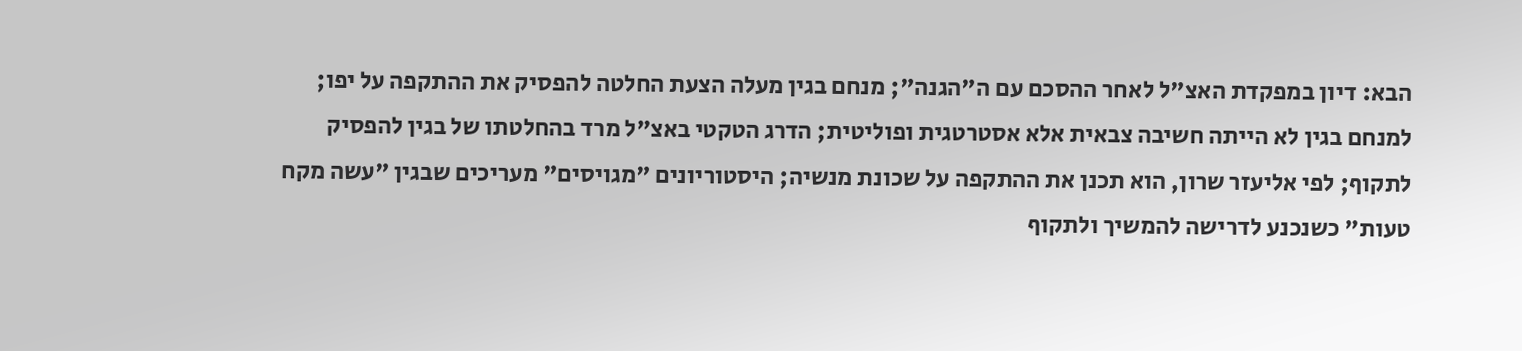הבא: דיון במפקדת האצ"ל לאחר ההסכם עם ה"הגנה"; מנחם בגין מעלה הצעת החלטה להפסיק את ההתקפה על יפו; למנחם בגין לא הייתה חשיבה צבאית אלא אסטרטגית ופוליטית; הדרג הטקטי באצ"ל מרד בהחלטתו של בגין להפסיק לתקוף; לפי אליעזר שרון, הוא תכנן את ההתקפה על שכונת מנשיה; היסטוריונים "מגויסים" מעריכים שבגין "עשה מקח טעות" כשנכנע לדרישה להמשיך ולתקוף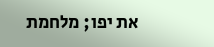את יפו; מלחמת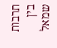תרבות בין שמאל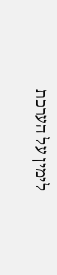לימין על הערכת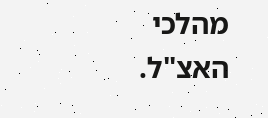מהלכי האצ"ל.